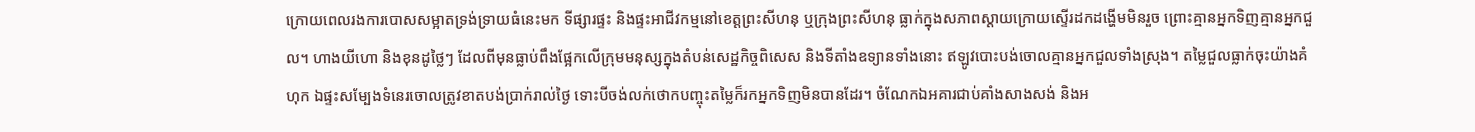ក្រោយពេលរងការបោសសម្អាតទ្រង់ទ្រាយធំនេះមក ទីផ្សារផ្ទះ និងផ្ទះអាជីវកម្មនៅខេត្តព្រះសីហនុ ឬក្រុងព្រះសីហនុ ធ្លាក់ក្នុងសភាពស្ដាយក្រោយស្ទើរដកដង្ហើមមិនរួច ព្រោះគ្មានអ្នកទិញគ្មានអ្នកជួល។ ហាងយីហោ និងខុនដូថ្លៃៗ ដែលពីមុនធ្លាប់ពឹងផ្អែកលើក្រុមមនុស្សក្នុងតំបន់សេដ្ឋកិច្ចពិសេស និងទីតាំងឧទ្យានទាំងនោះ ឥឡូវបោះបង់ចោលគ្មានអ្នកជួលទាំងស្រុង។ តម្លៃជួលធ្លាក់ចុះយ៉ាងគំហុក ឯផ្ទះសម្បែងទំនេរចោលត្រូវខាតបង់ប្រាក់រាល់ថ្ងៃ ទោះបីចង់លក់ថោកបញ្ចុះតម្លៃក៏រកអ្នកទិញមិនបានដែរ។ ចំណែកឯអគារជាប់គាំងសាងសង់ និងអ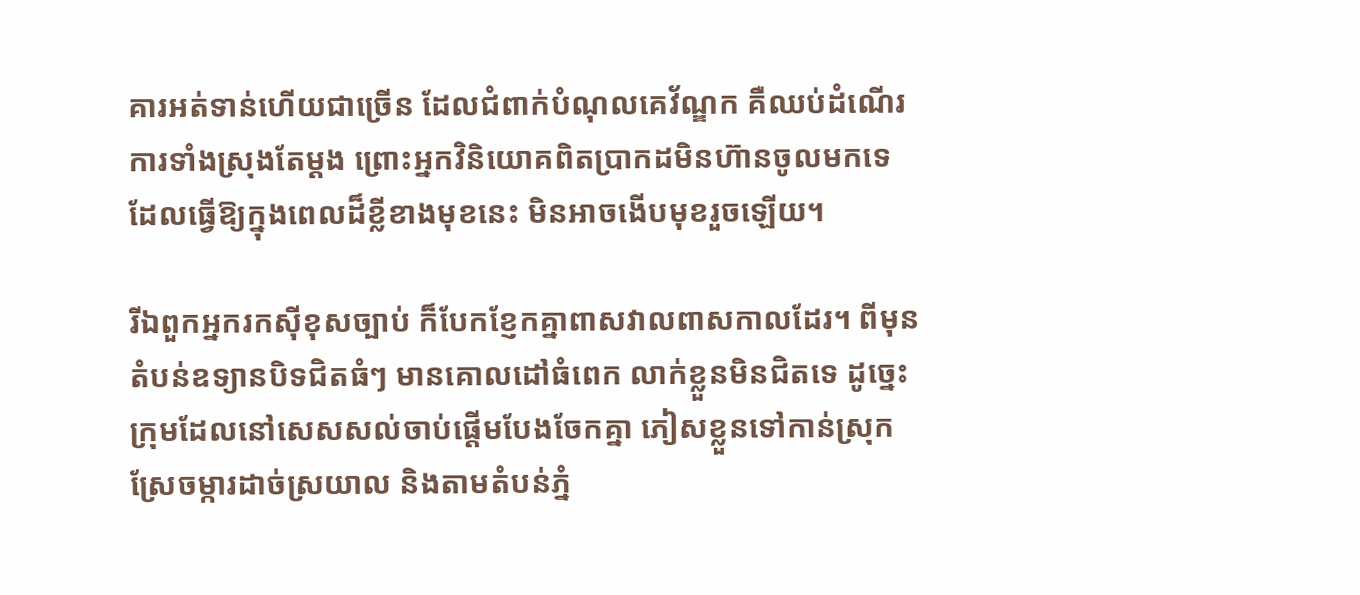គារអត់ទាន់ហើយជាច្រើន ដែលជំពាក់បំណុលគេវ័ណ្ឌក គឺឈប់ដំណើរការទាំងស្រុងតែម្ដង ព្រោះអ្នកវិនិយោគពិតប្រាកដមិនហ៊ានចូលមកទេ ដែលធ្វើឱ្យក្នុងពេលដ៏ខ្លីខាងមុខនេះ មិនអាចងើបមុខរួចឡើយ។

រីឯពួកអ្នករកស៊ីខុសច្បាប់ ក៏បែកខ្ញែកគ្នាពាសវាលពាសកាលដែរ។ ពីមុនតំបន់ឧទ្យានបិទជិតធំៗ មានគោលដៅធំពេក លាក់ខ្លួនមិនជិតទេ ដូច្នេះក្រុមដែលនៅសេសសល់ចាប់ផ្តើមបែងចែកគ្នា ភៀសខ្លួនទៅកាន់ស្រុកស្រែចម្ការដាច់ស្រយាល និងតាមតំបន់ភ្នំ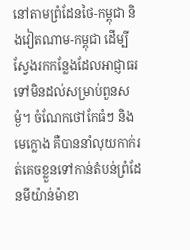នៅតាមព្រំដែនថៃ-កម្ពុជា និងវៀតណាម-កម្ពុជា ដើម្បីស្វែងរកកន្លែងដែលអាជ្ញាធរទៅមិនដល់សម្រាប់ពួនសម្ងំ។ ចំណែកថៅកែធំៗ និងមេក្លោង គឺបាននាំលុយកាក់រត់គេចខ្លួនទៅកាន់តំបន់ព្រំដែនមីយ៉ាន់ម៉ាខា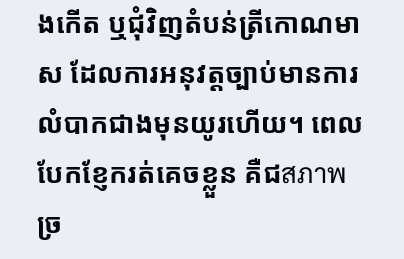ងកើត ឬជុំវិញតំបន់ត្រីកោណមាស ដែលការអនុវត្តច្បាប់មានការលំបាកជាងមុនយូរហើយ។ ពេលបែកខ្ញែករត់គេចខ្លួន គឺជสภาพច្រ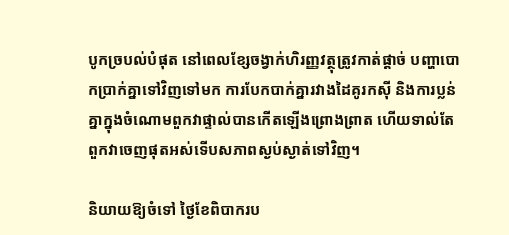បូកច្របល់បំផុត នៅពេលខ្សែចង្វាក់ហិរញ្ញវត្ថុត្រូវកាត់ផ្តាច់ បញ្ហាបោកប្រាក់គ្នាទៅវិញទៅមក ការបែកបាក់គ្នារវាងដៃគូរកស៊ី និងការប្លន់គ្នាក្នុងចំណោមពួកវាផ្ទាល់បានកើតឡើងព្រោងព្រាត ហើយទាល់តែពួកវាចេញផុតអស់ទើបសភាពស្ងប់ស្ងាត់ទៅវិញ។

និយាយឱ្យចំទៅ ថ្ងៃខែពិបាករប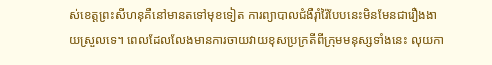ស់ខេត្តព្រះសីហនុគឺនៅមានតទៅមុខទៀត ការព្យាបាលជំងឺរ៉ាំរ៉ៃបែបនេះមិនមែនជារឿងងាយស្រួលទេ។ ពេលដែលលែងមានការចាយវាយខុសប្រក្រតីពីក្រុមមនុស្សទាំងនេះ លុយកា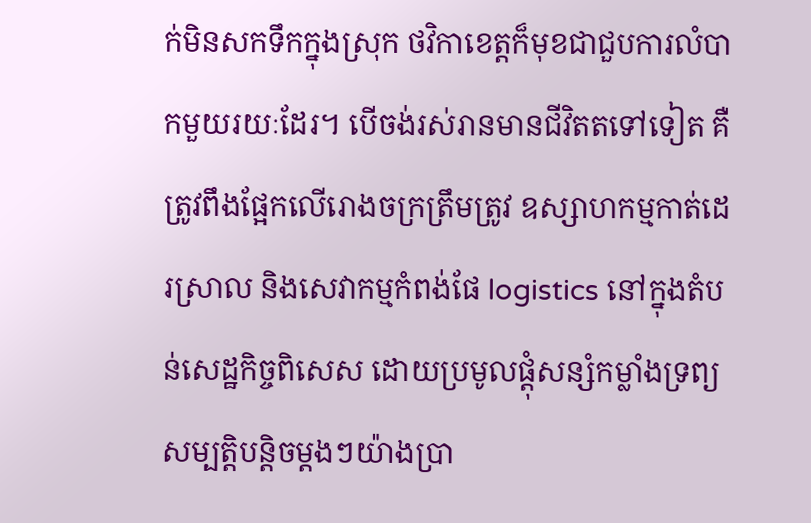ក់មិនសកទឹកក្នុងស្រុក ថវិកាខេត្តក៏មុខជាជួបការលំបាកមួយរយៈដែរ។ បើចង់រស់រានមានជីវិតតទៅទៀត គឺត្រូវពឹងផ្អែកលើរោងចក្រត្រឹមត្រូវ ឧស្សាហកម្មកាត់ដេរស្រាល និងសេវាកម្មកំពង់ផែ logistics នៅក្នុងតំបន់សេដ្ឋកិច្ចពិសេស ដោយប្រមូលផ្ដុំសន្សំកម្លាំងទ្រព្យសម្បត្តិបន្តិចម្ដងៗយ៉ាងប្រា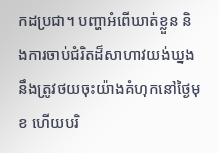កដប្រជា។ បញ្ហាអំពើឃាត់ខ្លួន និងការចាប់ជំរិតដ៏សាហាវយង់ឃ្នង នឹងត្រូវថយចុះយ៉ាងគំហុកនៅថ្ងៃមុខ ហើយបរិ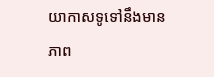យាកាសទូទៅនឹងមានភាព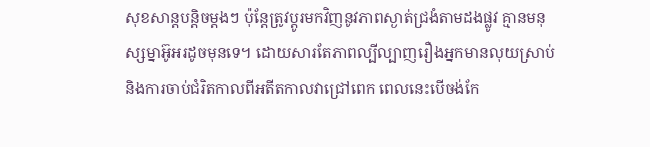សុខសាន្តបន្តិចម្តងៗ ប៉ុន្តែត្រូវប្តូរមកវិញនូវភាពស្ងាត់ជ្រងំតាមដងផ្លូវ គ្មានមនុស្សម្នាអ៊ូអរដូចមុនទេ។ ដោយសារតែភាពល្បីល្បាញរឿងអ្នកមានលុយស្រាប់ និងការចាប់ជំរិតកាលពីអតីតកាលវាជ្រៅពេក ពេលនេះបើចង់កែ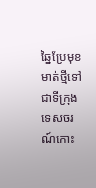ឆ្នៃប្រែមុខមាត់ថ្មីទៅជាទីក្រុងទេសចរណ៍កោះ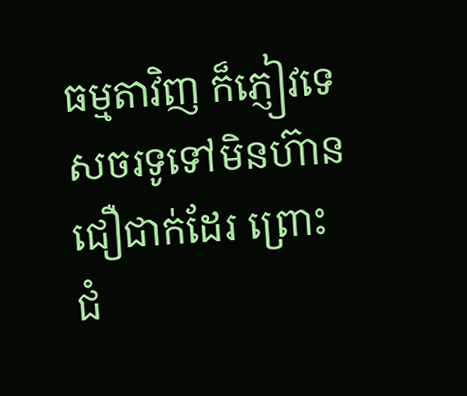ធម្មតាវិញ ក៏ភ្ញៀវទេសចរទូទៅមិនហ៊ានជឿជាក់ដែរ ព្រោះជំ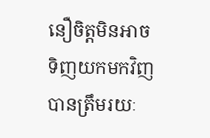នឿចិត្តមិនអាចទិញយកមកវិញបានត្រឹមរយៈ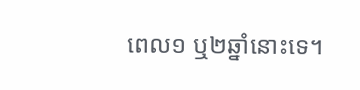ពេល១ ឬ២ឆ្នាំនោះទេ។